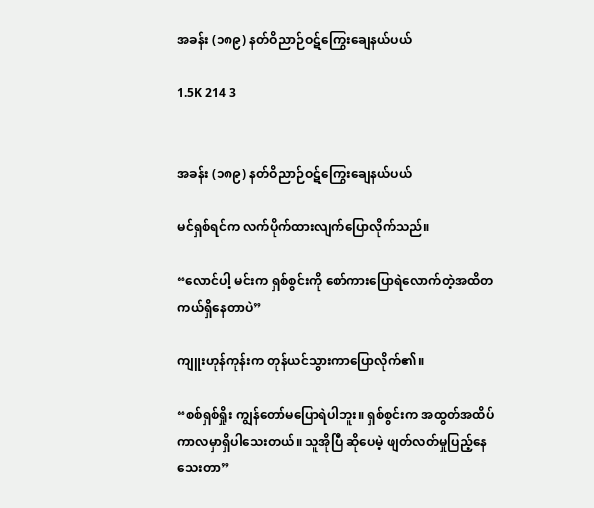အခန်း (၁၈၉) နတ်ဝိညာဉ်ဝဋ်ကြွေးချေနယ်ပယ်

1.5K 214 3


အခန်း (၁၈၉) နတ်ဝိညာဉ်ဝဋ်ကြွေးချေနယ်ပယ်

မင်ရှစ်ရင်က လက်ပိုက်ထားလျက်ပြောလိုက်သည်။

“လောင်ပါ့ မင်းက ရှစ်စွင်းကို စော်ကားပြောရဲလောက်တဲ့အထိတကယ်ရှိနေတာပဲ”

ကျူးဟုန်ကုန်းက တုန်ယင်သွားကာပြောလိုက်၏။

“စစ်ရှစ်ရှိုး ကျွန်တော်မပြောရဲပါဘူး။ ရှစ်စွင်းက အထွတ်အထိပ်ကာလမှာရှိပါသေးတယ်။ သူအိုပြီ ဆိုပေမဲ့ ဖျတ်လတ်မှုပြည့်နေသေးတာ”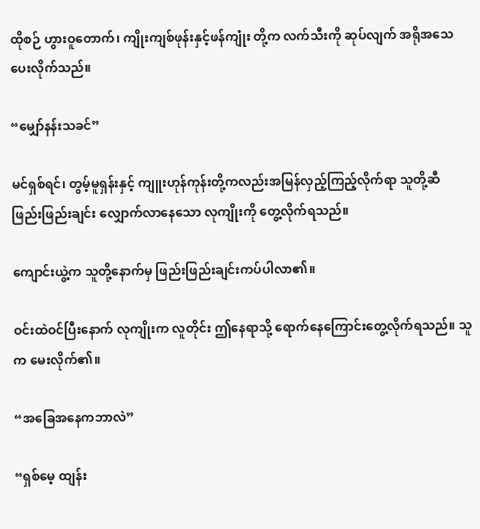ထိုစဉ် ဟွားဝူတောက်၊ ကျိုးကျစ်ဖုန်းနှင့်ဖန်ကျုံး တို့က လက်သီးကို ဆုပ်လျက် အရိုအသေပေးလိုက်သည်။

“မျှော်နန်းသခင်”

မင်ရှစ်ရင်၊ တွမ့်မူရှန်းနှင့် ကျူးဟုန်ကုန်းတို့ကလည်းအမြန်လှည့်ကြည့်လိုက်ရာ သူတို့ဆီ ဖြည်းဖြည်းချင်း လျှောက်လာနေသော လုကျိုးကို တွေ့လိုက်ရသည်။

ကျောင်းယွဲ့က သူတို့နောက်မှ ဖြည်းဖြည်းချင်းကပ်ပါလာ၏။

ဝင်းထဲဝင်ပြီးနောက် လုကျိုးက လူတိုင်း ဤနေရာသို့ ရောက်နေကြောင်းတွေ့လိုက်ရသည်။ သူက မေးလိုက်၏။

“အခြေအနေကဘာလဲ”

“ရှစ်မေ့ ထျန်း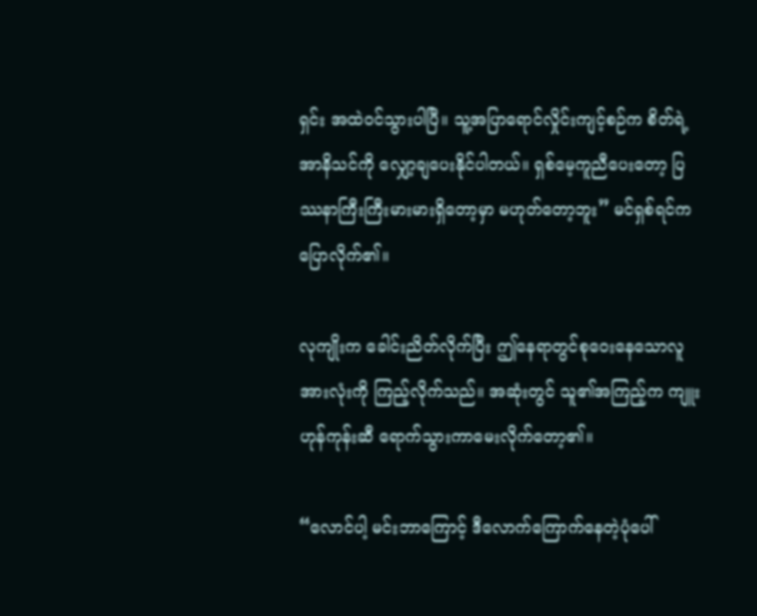ရှင်း အထဲဝင်သွားပါပြီ။ သူ့အပြာရောင်လှိုင်းကျင့်စဉ်က စိတ်ရဲ့အာနိသင်ကို လျှော့ချပေးနိုင်ပါတယ်။ ရှစ်မေ့ကူညီပေးတော့ ပြဿနာကြီးကြီးမားမားရှိတော့မှာ မဟုတ်တော့ဘူး” မင်ရှစ်ရင်က ပြောလိုက်၏။

လုကျိုးက ခေါင်းညိတ်လိုက်ပြီး ဤနေရာတွင်စုဝေးနေသောလူအားလုံးကို ကြည့်လိုက်သည်။ အဆုံးတွင် သူ၏အကြည့်က ကျူးဟုန်ကုန်းဆီ ရောက်သွားကာမေးလိုက်တော့၏။

“လောင်ပါ့ မင်းဘာကြောင့် ဒီလောက်ကြောက်နေတဲ့ပုံပေါ်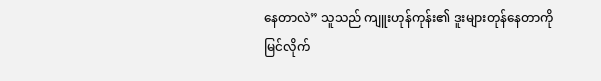နေတာလဲ” သူသည် ကျူးဟုန်ကုန်း၏ ဒူးများတုန်နေတာကို မြင်လိုက်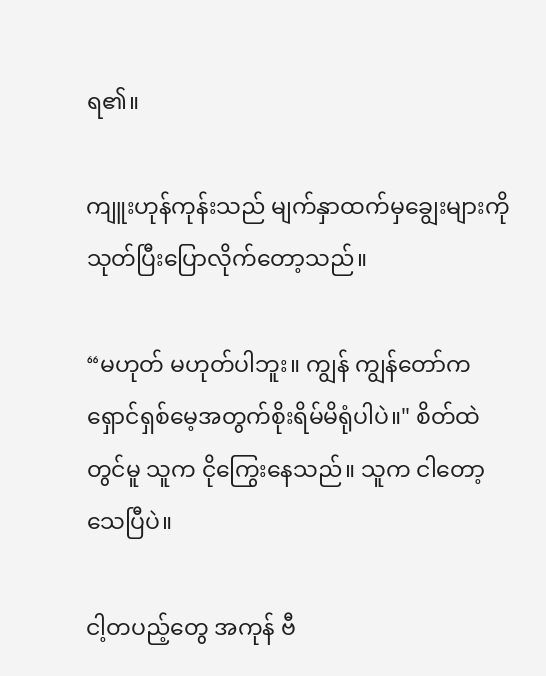ရ၏။

ကျူးဟုန်ကုန်းသည် မျက်နှာထက်မှချွေးများကိုသုတ်ပြီးပြောလိုက်တော့သည်။

“မဟုတ် မဟုတ်ပါဘူး။ ကျွန် ကျွန်တော်က ရှောင်ရှစ်မေ့အတွက်စိုးရိမ်မိရုံပါပဲ။" စိတ်ထဲတွင်မူ သူက ငိုကြွေးနေသည်။ သူက ငါတော့သေပြီပဲ။

ငါ့တပည့်တွေ အကုန် ဗီ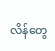လိန်တွေ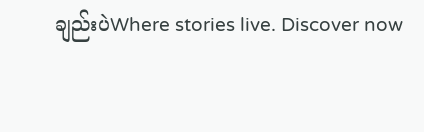ချည်းပဲWhere stories live. Discover now